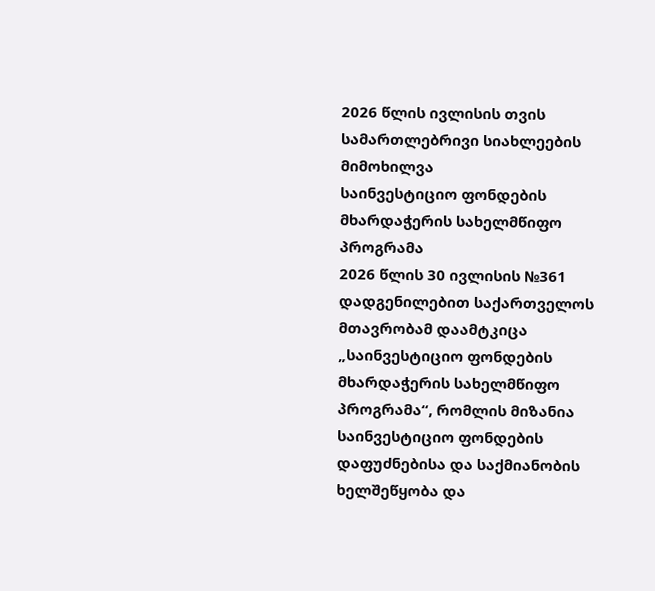2026 წლის ივლისის თვის სამართლებრივი სიახლეების მიმოხილვა
საინვესტიციო ფონდების მხარდაჭერის სახელმწიფო პროგრამა
2026 წლის 30 ივლისის №361 დადგენილებით საქართველოს მთავრობამ დაამტკიცა „საინვესტიციო ფონდების მხარდაჭერის სახელმწიფო პროგრამა“, რომლის მიზანია საინვესტიციო ფონდების დაფუძნებისა და საქმიანობის ხელშეწყობა და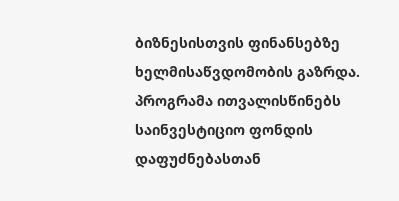ბიზნესისთვის ფინანსებზე ხელმისაწვდომობის გაზრდა.
პროგრამა ითვალისწინებს საინვესტიციო ფონდის დაფუძნებასთან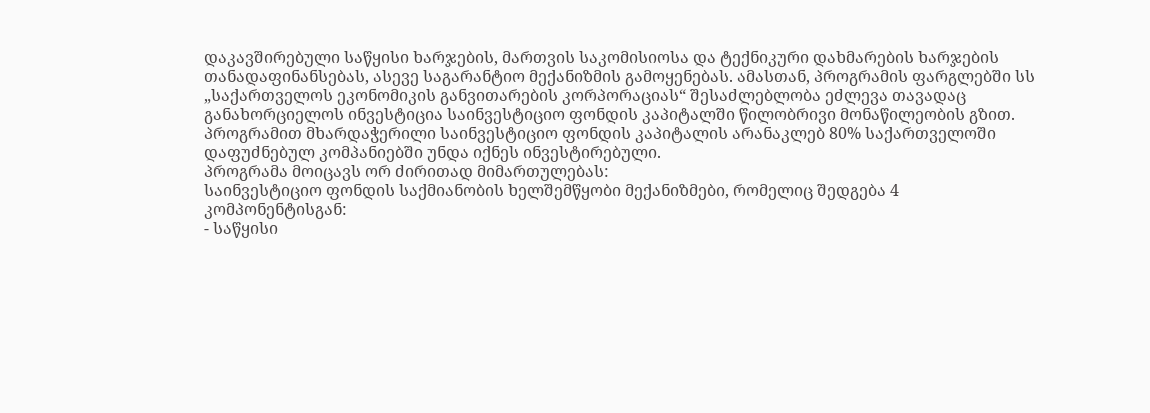დაკავშირებული საწყისი ხარჯების, მართვის საკომისიოსა და ტექნიკური დახმარების ხარჯების თანადაფინანსებას, ასევე საგარანტიო მექანიზმის გამოყენებას. ამასთან, პროგრამის ფარგლებში სს „საქართველოს ეკონომიკის განვითარების კორპორაციას“ შესაძლებლობა ეძლევა თავადაც განახორციელოს ინვესტიცია საინვესტიციო ფონდის კაპიტალში წილობრივი მონაწილეობის გზით. პროგრამით მხარდაჭერილი საინვესტიციო ფონდის კაპიტალის არანაკლებ 80% საქართველოში დაფუძნებულ კომპანიებში უნდა იქნეს ინვესტირებული.
პროგრამა მოიცავს ორ ძირითად მიმართულებას:
საინვესტიციო ფონდის საქმიანობის ხელშემწყობი მექანიზმები, რომელიც შედგება 4 კომპონენტისგან:
- საწყისი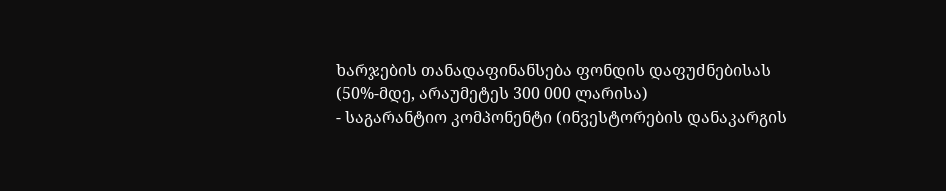ხარჯების თანადაფინანსება ფონდის დაფუძნებისას (50%-მდე, არაუმეტეს 300 000 ლარისა)
- საგარანტიო კომპონენტი (ინვესტორების დანაკარგის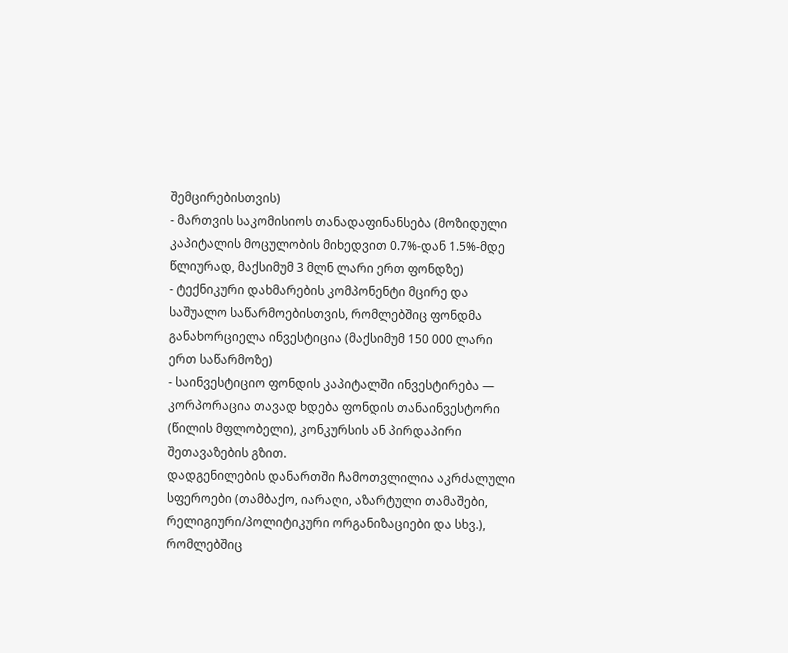შემცირებისთვის)
- მართვის საკომისიოს თანადაფინანსება (მოზიდული კაპიტალის მოცულობის მიხედვით 0.7%-დან 1.5%-მდე წლიურად, მაქსიმუმ 3 მლნ ლარი ერთ ფონდზე)
- ტექნიკური დახმარების კომპონენტი მცირე და საშუალო საწარმოებისთვის, რომლებშიც ფონდმა განახორციელა ინვესტიცია (მაქსიმუმ 150 000 ლარი ერთ საწარმოზე)
- საინვესტიციო ფონდის კაპიტალში ინვესტირება — კორპორაცია თავად ხდება ფონდის თანაინვესტორი (წილის მფლობელი), კონკურსის ან პირდაპირი შეთავაზების გზით.
დადგენილების დანართში ჩამოთვლილია აკრძალული სფეროები (თამბაქო, იარაღი, აზარტული თამაშები, რელიგიური/პოლიტიკური ორგანიზაციები და სხვ.), რომლებშიც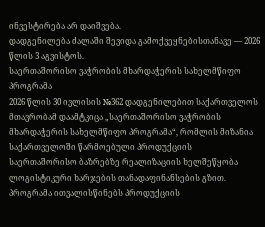ინვესტირება არ დაიშვება.
დადგენილება ძალაში შევიდა გამოქვეყნებისთანავე — 2026 წლის 3 აგვისტოს.
საერთაშორისო ვაჭრობის მხარდაჭერის სახელმწიფო პროგრამა
2026 წლის 30 ივლისის №362 დადგენილებით საქართველოს მთავრობამ დაამტკიცა „საერთაშორისო ვაჭრობის მხარდაჭერის სახელმწიფო პროგრამა“, რომლის მიზანია საქართველოში წარმოებული პროდუქციის საერთაშორისო ბაზრებზე რეალიზაციის ხელშეწყობა ლოგისტიკური ხარჯების თანადაფინანსების გზით.
პროგრამა ითვალისწინებს პროდუქციის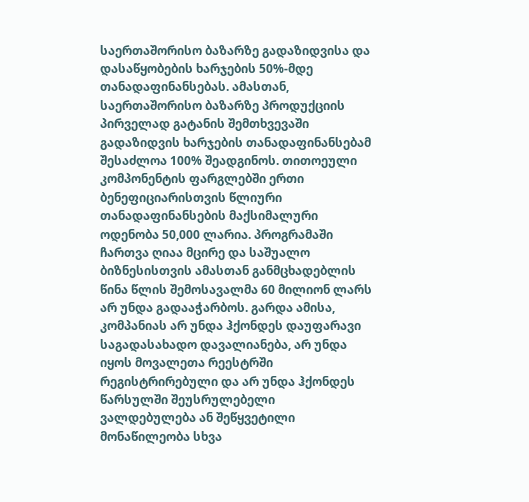საერთაშორისო ბაზარზე გადაზიდვისა და დასაწყობების ხარჯების 50%-მდე თანადაფინანსებას. ამასთან, საერთაშორისო ბაზარზე პროდუქციის პირველად გატანის შემთხვევაში გადაზიდვის ხარჯების თანადაფინანსებამ შესაძლოა 100% შეადგინოს. თითოეული კომპონენტის ფარგლებში ერთი ბენეფიციარისთვის წლიური თანადაფინანსების მაქსიმალური ოდენობა 50,000 ლარია. პროგრამაში ჩართვა ღიაა მცირე და საშუალო ბიზნესისთვის ამასთან განმცხადებლის წინა წლის შემოსავალმა 60 მილიონ ლარს არ უნდა გადააჭარბოს. გარდა ამისა, კომპანიას არ უნდა ჰქონდეს დაუფარავი საგადასახადო დავალიანება, არ უნდა იყოს მოვალეთა რეესტრში რეგისტრირებული და არ უნდა ჰქონდეს წარსულში შეუსრულებელი ვალდებულება ან შეწყვეტილი მონაწილეობა სხვა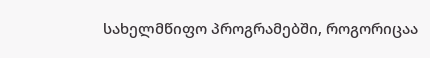სახელმწიფო პროგრამებში, როგორიცაა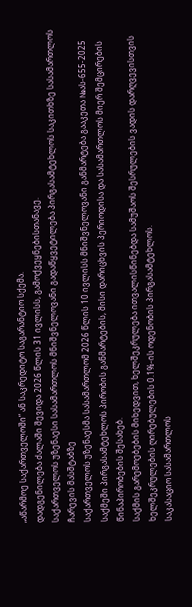„აწარმოე საქართველოში“ ან საკრედიტო საგარანტიო სქემა.
დადგენილება ძალაში შევიდა 2026 წლის 31 ივლისს, გამოქვეყნებისთანავე.
საქართველოს უზენაესი სასამართლოს მნიშვნელოვანი გადაწყვეტილება პირგასამტეხლოს საკითხზე სასამართლოს ჩარევის მასშტაბზე
საქართველოს უზენაესმა სასამართლომ 2026 წლის 10 ივლისს მნიშვნელოვანი განმარტება გააკეთა №ას-655-2025 საქმეში პირგასამტეხლოს პირობის განმარტების, მისი დარიცხვის პერიოდისა და სასამართლოს მიერ შემცირების წინაპირობების შესახებ.
საქმის გარემოებების მიხედვით, ხელშეკრულება ითვალისწინებდა სამუშაოს შესრულების ვადის დარღვევისთვის ხელშეკრულების ღირებულების 0.1%-ის ოდენობის პირგასამტეხლოს.
საკასაციო სასამართლოს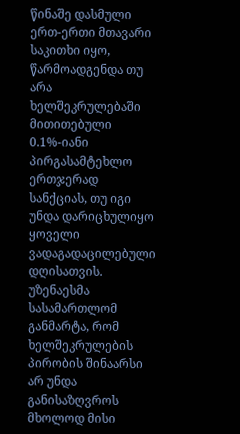წინაშე დასმული ერთ-ერთი მთავარი საკითხი იყო, წარმოადგენდა თუ არა ხელშეკრულებაში მითითებული 0.1%-იანი პირგასამტეხლო ერთჯერად სანქციას, თუ იგი უნდა დარიცხულიყო ყოველი ვადაგადაცილებული დღისათვის.
უზენაესმა სასამართლომ განმარტა, რომ ხელშეკრულების პირობის შინაარსი არ უნდა განისაზღვროს მხოლოდ მისი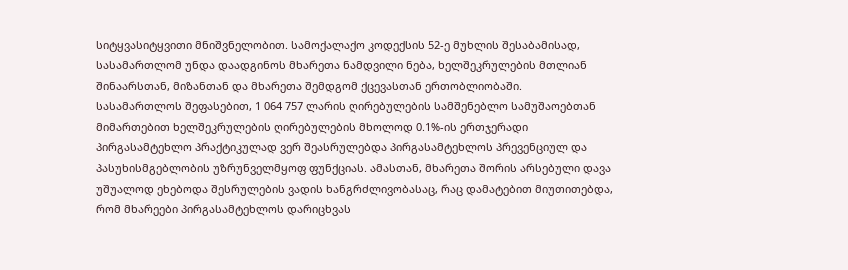სიტყვასიტყვითი მნიშვნელობით. სამოქალაქო კოდექსის 52-ე მუხლის შესაბამისად, სასამართლომ უნდა დაადგინოს მხარეთა ნამდვილი ნება, ხელშეკრულების მთლიან შინაარსთან, მიზანთან და მხარეთა შემდგომ ქცევასთან ერთობლიობაში.
სასამართლოს შეფასებით, 1 064 757 ლარის ღირებულების სამშენებლო სამუშაოებთან მიმართებით ხელშეკრულების ღირებულების მხოლოდ 0.1%-ის ერთჯერადი პირგასამტეხლო პრაქტიკულად ვერ შეასრულებდა პირგასამტეხლოს პრევენციულ და პასუხისმგებლობის უზრუნველმყოფ ფუნქციას. ამასთან, მხარეთა შორის არსებული დავა უშუალოდ ეხებოდა შესრულების ვადის ხანგრძლივობასაც, რაც დამატებით მიუთითებდა, რომ მხარეები პირგასამტეხლოს დარიცხვას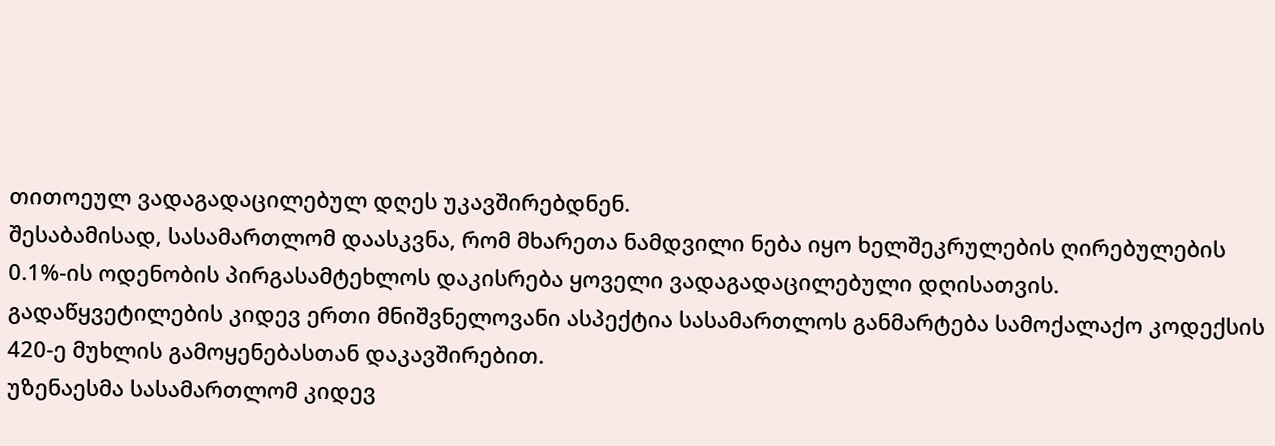თითოეულ ვადაგადაცილებულ დღეს უკავშირებდნენ.
შესაბამისად, სასამართლომ დაასკვნა, რომ მხარეთა ნამდვილი ნება იყო ხელშეკრულების ღირებულების 0.1%-ის ოდენობის პირგასამტეხლოს დაკისრება ყოველი ვადაგადაცილებული დღისათვის.
გადაწყვეტილების კიდევ ერთი მნიშვნელოვანი ასპექტია სასამართლოს განმარტება სამოქალაქო კოდექსის 420-ე მუხლის გამოყენებასთან დაკავშირებით.
უზენაესმა სასამართლომ კიდევ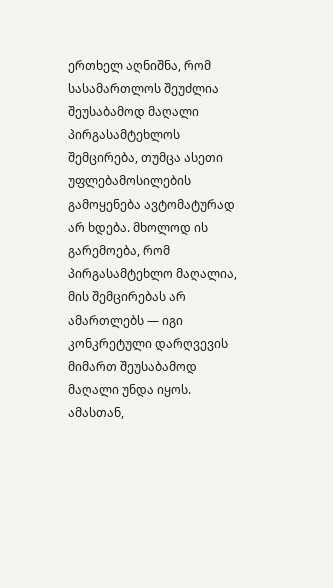ერთხელ აღნიშნა, რომ სასამართლოს შეუძლია შეუსაბამოდ მაღალი პირგასამტეხლოს შემცირება, თუმცა ასეთი უფლებამოსილების გამოყენება ავტომატურად არ ხდება. მხოლოდ ის გარემოება, რომ პირგასამტეხლო მაღალია, მის შემცირებას არ ამართლებს — იგი კონკრეტული დარღვევის მიმართ შეუსაბამოდ მაღალი უნდა იყოს.
ამასთან,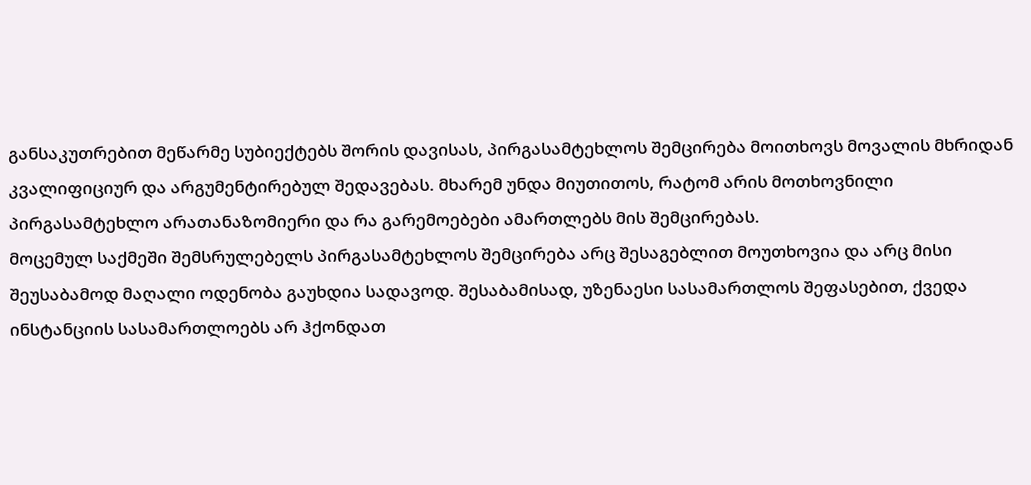განსაკუთრებით მეწარმე სუბიექტებს შორის დავისას, პირგასამტეხლოს შემცირება მოითხოვს მოვალის მხრიდან კვალიფიციურ და არგუმენტირებულ შედავებას. მხარემ უნდა მიუთითოს, რატომ არის მოთხოვნილი პირგასამტეხლო არათანაზომიერი და რა გარემოებები ამართლებს მის შემცირებას.
მოცემულ საქმეში შემსრულებელს პირგასამტეხლოს შემცირება არც შესაგებლით მოუთხოვია და არც მისი შეუსაბამოდ მაღალი ოდენობა გაუხდია სადავოდ. შესაბამისად, უზენაესი სასამართლოს შეფასებით, ქვედა ინსტანციის სასამართლოებს არ ჰქონდათ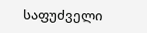საფუძველი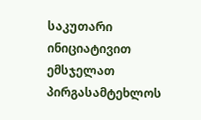საკუთარი ინიციატივით ემსჯელათ პირგასამტეხლოს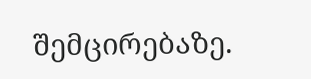შემცირებაზე.